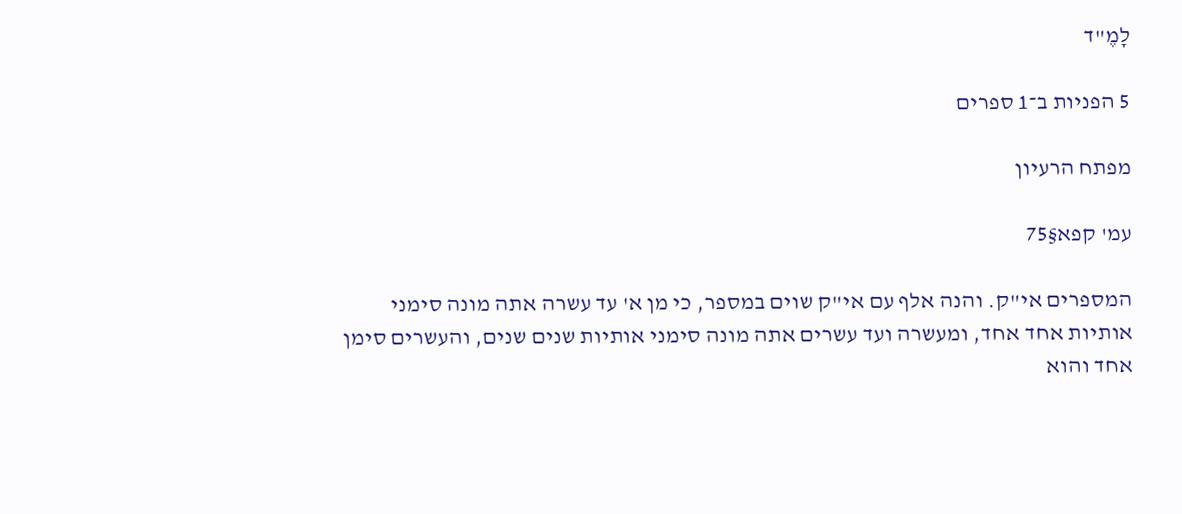לָמֶ"ד

5 הפניות ב־1 ספרים

מפתח הרעיון

עמ' קפא§75

המספרים אי"ק. והנה אלף עם אי"ק שוים במספר, כי מן א' עד עשרה אתה מונה סימני אותיות אחד אחד, ומעשרה ועד עשרים אתה מונה סימני אותיות שנים שנים, והעשרים סימן אחד והוא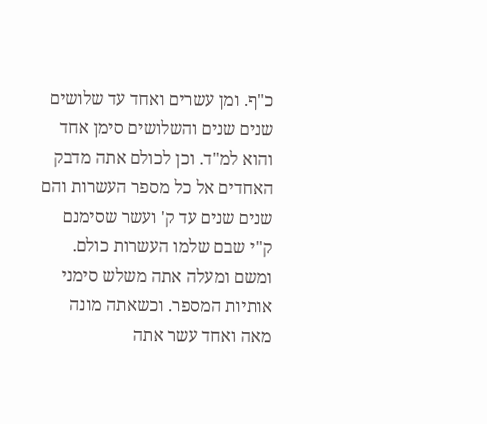כ"ף. ומן עשרים ואחד עד שלושים שנים שנים והשלושים סימן אחד והוא למ"ד. וכן לכולם אתה מדבק האחדים אל כל מספר העשרות והם שנים שנים עד ק' ועשר שסימנם ק"י שבם שלמו העשרות כולם. ומשם ומעלה אתה משלש סימני אותיות המספר. וכשאתה מונה מאה ואחד עשר אתה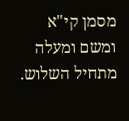מסמן קי"א ומשם ומעלה מתחיל השלוש.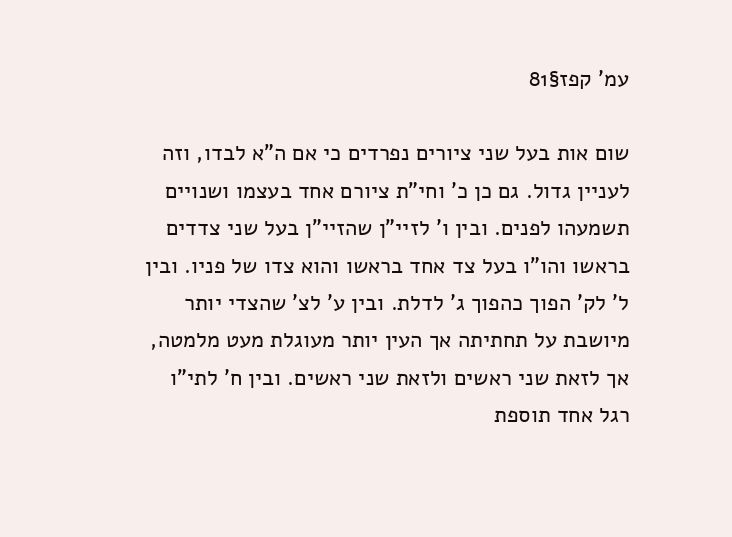עמ' קפז§81

שום אות בעל שני ציורים נפרדים כי אם ה"א לבדו, וזה לעניין גדול. גם כן כ' וחי"ת ציורם אחד בעצמו ושנויים תשמעהו לפנים. ובין ו' לזיי"ן שהזיי"ן בעל שני צדדים בראשו והו"ו בעל צד אחד בראשו והוא צדו של פניו. ובין ל' לק' הפוך כהפוך ג' לדלת. ובין ע' לצ' שהצדי יותר מיושבת על תחתיתה אך העין יותר מעוגלת מעט מלמטה, אך לזאת שני ראשים ולזאת שני ראשים. ובין ח' לתי"ו רגל אחד תוספת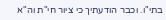בתי"ו. וכבר הודעתיך כי ציור חי"ת וה"א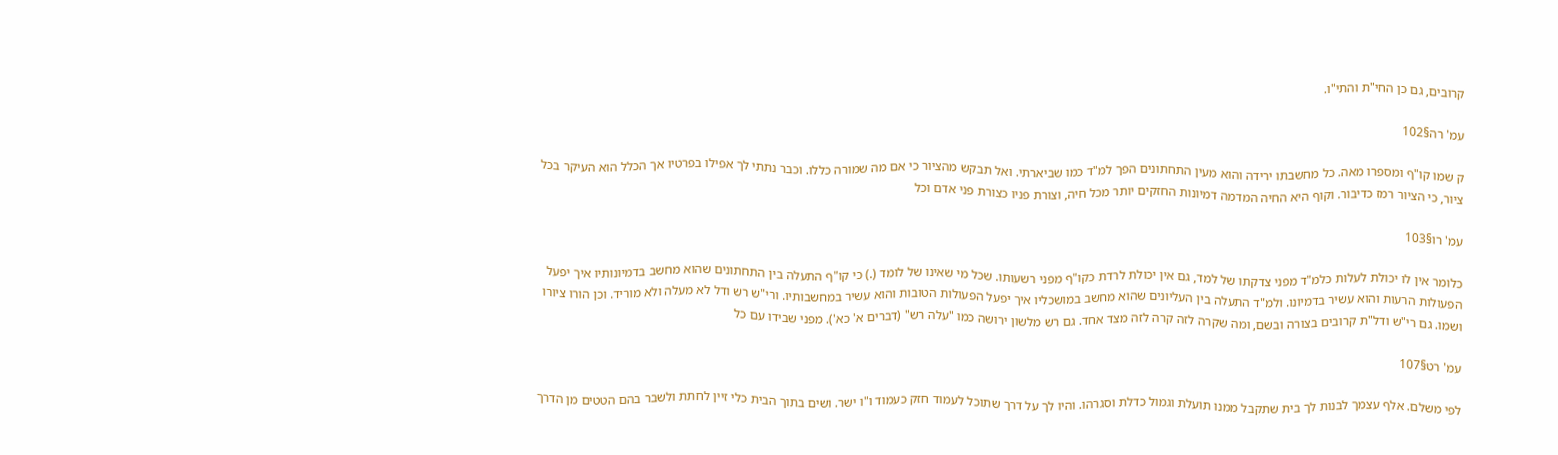קרובים, גם כן החי"ת והתי"ו.

עמ' רה§102

ק שמו קו"ף ומספרו מאה. כל מחשבתו ירידה והוא מעין התחתונים הפך למ"ד כמו שביארתי. ואל תבקש מהציור כי אם מה שמורה כללו. וכבר נתתי לך אפילו בפרטיו אך הכלל הוא העיקר בכל ציור, כי הציור רמז כדיבור. וקוף היא החיה המדמה דמיונות החזקים יותר מכל חיה, וצורת פניו כצורת פני אדם וכל

עמ' רו§103

כלומר אין לו יכולת לעלות כלמ"ד מפני צדקתו של למד, גם אין יכולת לרדת כקו"ף מפני רשעותו. שכל מי שאינו של לומד (.) כי קו"ף התעלה בין התחתונים שהוא מחשב בדמיונותיו איך יפעל הפעולות הרעות והוא עשיר בדמיונו. ולמ"ד התעלה בין העליונים שהוא מחשב במושכליו איך יפעל הפעולות הטובות והוא עשיר במחשבותיו. ורי"ש רש ודל לא מעלה ולא מוריד. וכן הורו ציורו ושמו. גם רי"ש ודל"ת קרובים בצורה ובשם, ומה שקרה לזה קרה לזה מצד אחד. גם רש מלשון ירושה כמו "עלה רש" (דברים א' כא'). מפני שבידו עם כל

עמ' רט§107

לפי משלם. אלף עצמך לבנות לך בית שתקבל ממנו תועלת וגמול כדלת וסגרהו. והיו לך על דרך שתוכל לעמוד חזק כעמוד ו"ו ישר. ושים בתוך הבית כלי זיין לחתת ולשבר בהם הטטים מן הדרך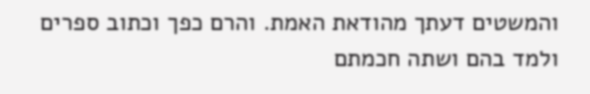והמשטים דעתך מהודאת האמת. והרם כפך וכתוב ספרים ולמד בהם ושתה חכמתם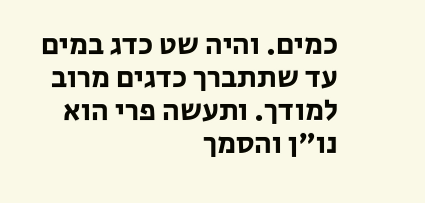כמים. והיה שט כדג במים עד שתתברך כדגים מרוב למודך. ותעשה פרי הוא נו"ן והסמך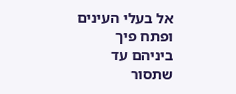אל בעלי העינים ופתח פיך ביניהם עד שתסור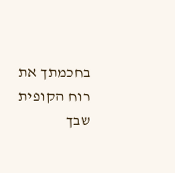בחכמתך את רוח הקופית שבך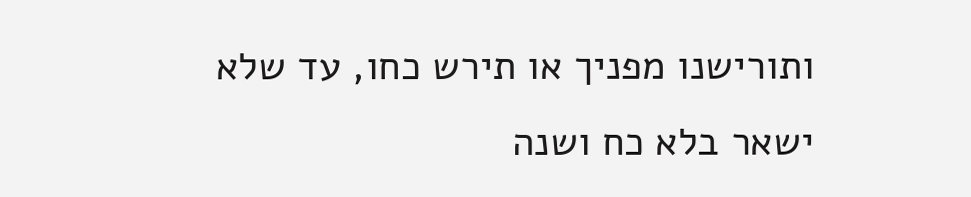ותורישנו מפניך או תירש כחו, עד שלא ישאר בלא כח ושנה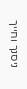ניסנך וחייך